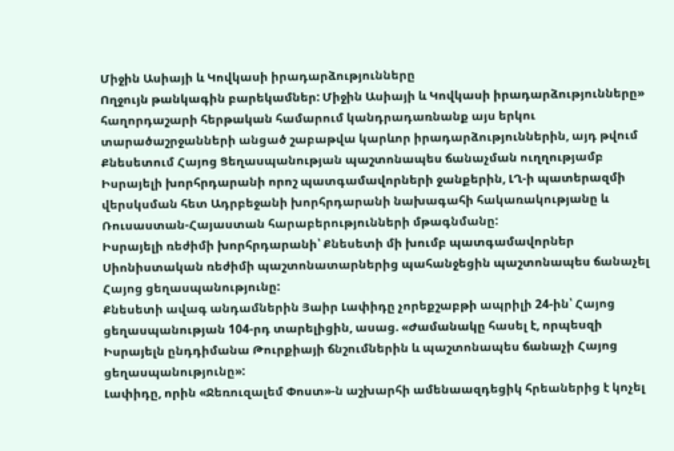Միջին Ասիայի և Կովկասի իրադարձությունները
Ողջույն թանկագին բարեկամներ: Միջին Ասիայի և Կովկասի իրադարձությունները» հաղորդաշարի հերթական համարում կանդրադառնանք այս երկու տարածաշրջանների անցած շաբաթվա կարևոր իրադարձություններին, այդ թվում Քնեսետում Հայոց Ցեղասպանության պաշտոնապես ճանաչման ուղղությամբ Իսրայելի խորհրդարանի որոշ պատգամավորների ջանքերին, ԼՂ-ի պատերազմի վերսկսման հետ Ադրբեջանի խորհրդարանի նախագահի հակառակությանը և Ռուսաստան-Հայաստան հարաբերությունների մթագնմանը:
Իսրայելի ռեժիմի խորհրդարանի՝ Քնեսետի մի խումբ պատգամավորներ Սիոնիստական ռեժիմի պաշտոնատարներից պահանջեցին պաշտոնապես ճանաչել Հայոց ցեղասպանությունը:
Քնեսետի ավագ անդամներին Յաիր Լափիդը չորեքշաբթի ապրիլի 24-ին՝ Հայոց ցեղասպանության 104-րդ տարելիցին, ասաց. «Ժամանակը հասել է, որպեսզի Իսրայելն ընդդիմանա Թուրքիայի ճնշումներին և պաշտոնապես ճանաչի Հայոց ցեղասպանությունը»:
Լափիդը, որին «Ջեռուզալեմ Փոստ»-ն աշխարհի ամենաազդեցիկ հրեաներից է կոչել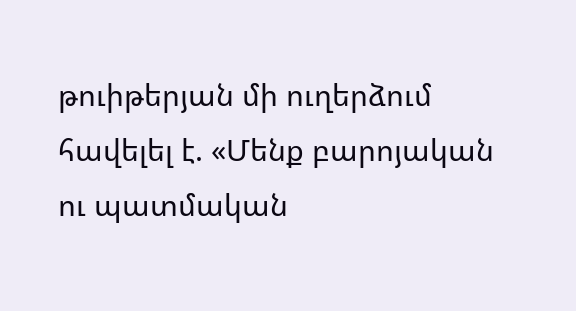թուիթերյան մի ուղերձում հավելել է. «Մենք բարոյական ու պատմական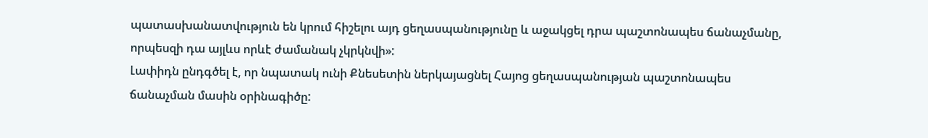պատասխանատվություն են կրում հիշելու այդ ցեղասպանությունը և աջակցել դրա պաշտոնապես ճանաչմանը, որպեսզի դա այլևս որևէ ժամանակ չկրկնվի»:
Լափիդն ընդգծել է, որ նպատակ ունի Քնեսետին ներկայացնել Հայոց ցեղասպանության պաշտոնապես ճանաչման մասին օրինագիծը: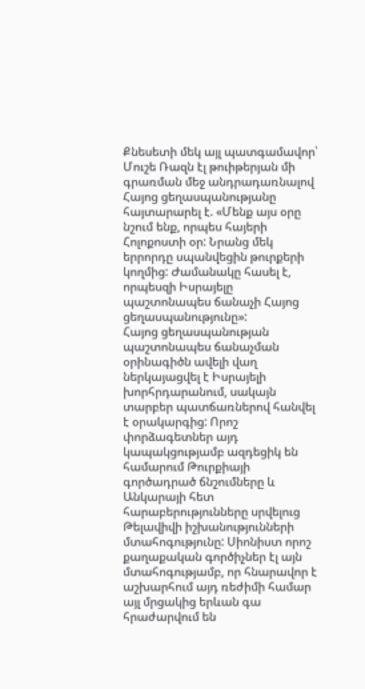Քնեսետի մեկ այլ պատգամավոր՝ Մուշե Ռազն էլ թուիթերյան մի գրառման մեջ անդրադառնալով Հայոց ցեղասպանությանը հայտարարել է. «Մենք այս օրը նշում ենք, որպես հայերի Հոլոքոստի օր: Նրանց մեկ երրորդը սպանվեցին թուրքերի կողմից: Ժամանակը հասել է, որպեսզի Իսրայելը պաշտոնապես ճանաչի Հայոց ցեղասպանությունը»:
Հայոց ցեղասպանության պաշտոնապես ճանաչման օրինագիծն ավելի վաղ ներկայացվել է Իսրայելի խորհրդարանում, սակայն տարբեր պատճառներով հանվել է օրակարգից: Որոշ փորձագետներ այդ կապակցությամբ ազդեցիկ են համարում Թուրքիայի գործադրած ճնշումները և Անկարայի հետ հարաբերությունները սրվելուց Թելավիվի իշխանությունների մտահոգությունը: Սիոնիստ որոշ քաղաքական գործիչներ էլ այն մտահոգությամբ, որ հնարավոր է աշխարհում այդ ռեժիմի համար այլ մրցակից երևան գա հրաժարվում են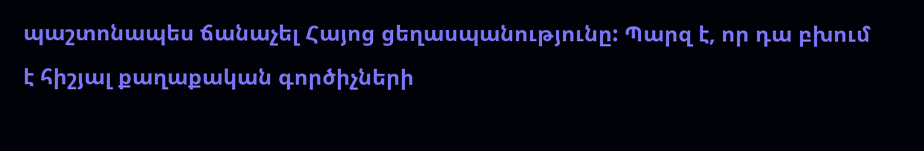պաշտոնապես ճանաչել Հայոց ցեղասպանությունը: Պարզ է, որ դա բխում է հիշյալ քաղաքական գործիչների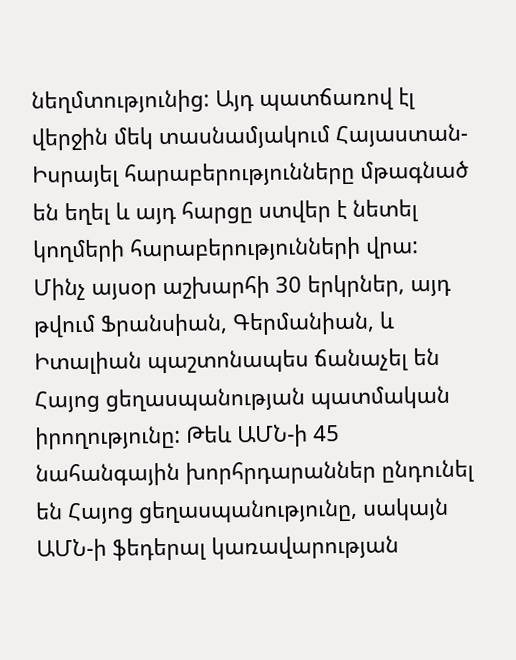նեղմտությունից: Այդ պատճառով էլ վերջին մեկ տասնամյակում Հայաստան-Իսրայել հարաբերությունները մթագնած են եղել և այդ հարցը ստվեր է նետել կողմերի հարաբերությունների վրա:
Մինչ այսօր աշխարհի 30 երկրներ, այդ թվում Ֆրանսիան, Գերմանիան, և Իտալիան պաշտոնապես ճանաչել են Հայոց ցեղասպանության պատմական իրողությունը: Թեև ԱՄՆ-ի 45 նահանգային խորհրդարաններ ընդունել են Հայոց ցեղասպանությունը, սակայն ԱՄՆ-ի ֆեդերալ կառավարության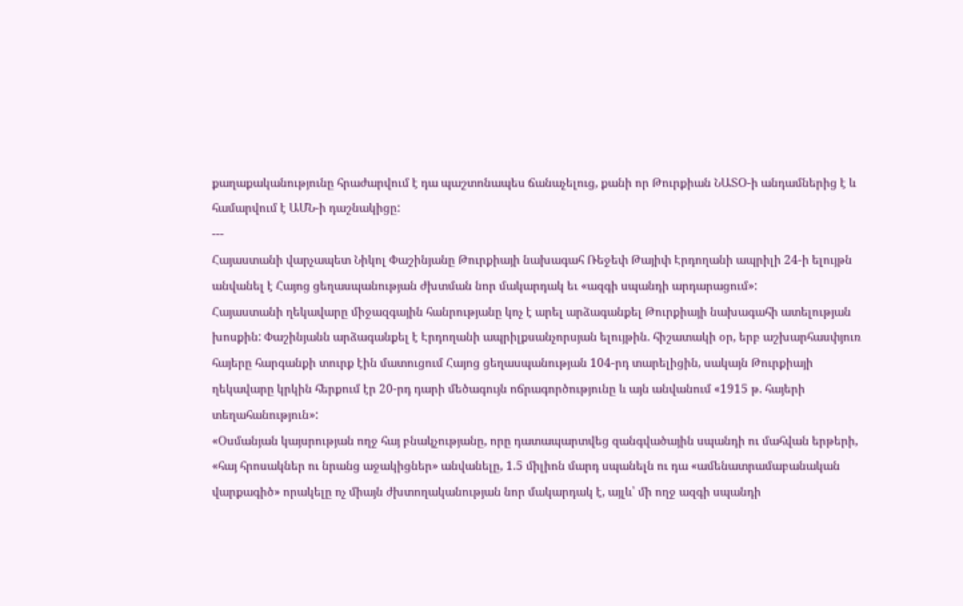քաղաքականությունը հրաժարվում է դա պաշտոնապես ճանաչելուց, քանի որ Թուրքիան ՆԱՏՕ-ի անդամներից է և համարվում է ԱՄՆ-ի դաշնակիցը:
---
Հայաստանի վարչապետ Նիկոլ Փաշինյանը Թուրքիայի նախագահ Ռեջեփ Թայիփ Էրդողանի ապրիլի 24-ի ելույթն անվանել է Հայոց ցեղասպանության ժխտման նոր մակարդակ եւ «ազգի սպանդի արդարացում»:
Հայաստանի ղեկավարը միջազգային հանրությանը կոչ է արել արձագանքել Թուրքիայի նախագահի ատելության խոսքին: Փաշինյանն արձագանքել է Էրդողանի ապրիլքսանչորսյան ելույթին. հիշատակի օր, երբ աշխարհասփյուռ հայերը հարգանքի տուրք էին մատուցում Հայոց ցեղասպանության 104-րդ տարելիցին, սակայն Թուրքիայի ղեկավարը կրկին հերքում էր 20-րդ դարի մեծագույն ոճրագործությունը և այն անվանում «1915 թ. հայերի տեղահանություն»:
«Օսմանյան կայսրության ողջ հայ բնակչությանը, որը դատապարտվեց զանգվածային սպանդի ու մահվան երթերի, «հայ հրոսակներ ու նրանց աջակիցներ» անվանելը, 1.5 միլիոն մարդ սպանելն ու դա «ամենատրամաբանական վարքագիծ» որակելը ոչ միայն ժխտողականության նոր մակարդակ է, այլև՝ մի ողջ ազգի սպանդի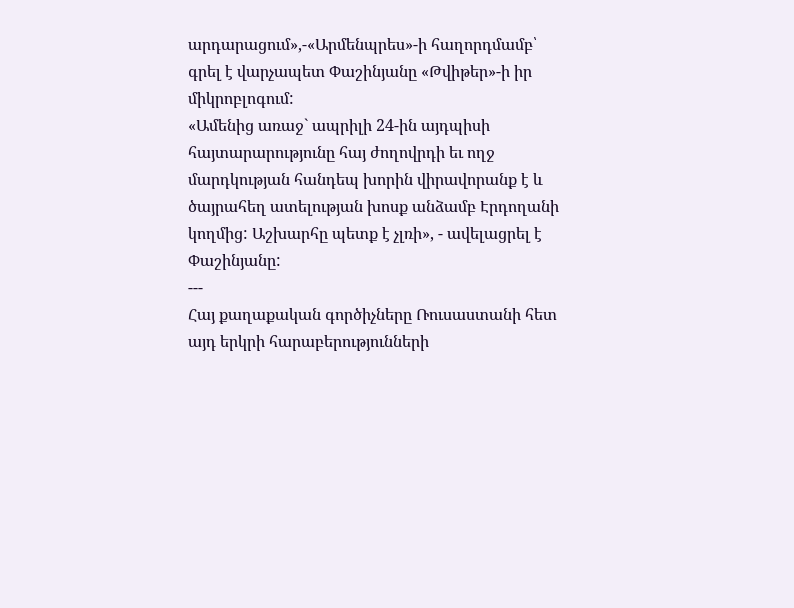արդարացում»,-«Արմենպրես»-ի հաղորդմամբ՝ գրել է վարչապետ Փաշինյանը «Թվիթեր»-ի իր միկրոբլոգում:
«Ամենից առաջ` ապրիլի 24-ին այդպիսի հայտարարությունը հայ ժողովրդի եւ ողջ մարդկության հանդեպ խորին վիրավորանք է և ծայրահեղ ատելության խոսք անձամբ Էրդողանի կողմից: Աշխարհը պետք է չլռի», - ավելացրել է Փաշինյանը:
---
Հայ քաղաքական գործիչները Ռուսաստանի հետ այդ երկրի հարաբերությունների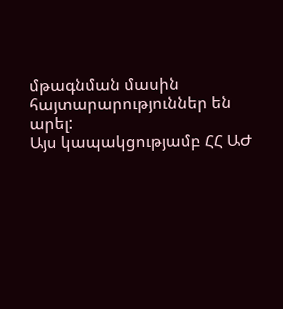մթագնման մասին հայտարարություններ են արել:
Այս կապակցությամբ ՀՀ ԱԺ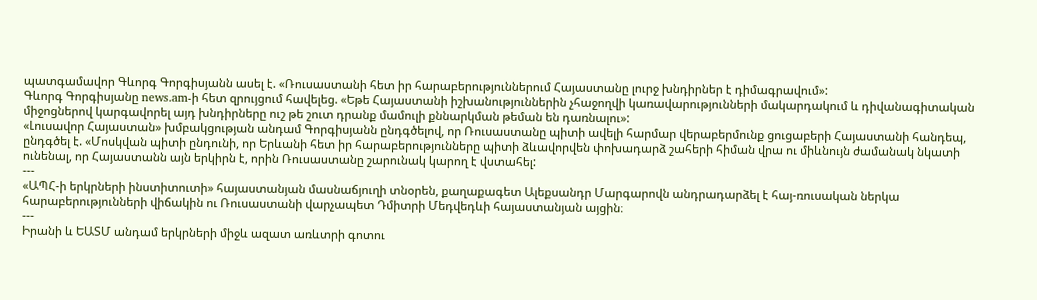պատգամավոր Գևորգ Գորգիսյանն ասել է. «Ռուսաստանի հետ իր հարաբերություններում Հայաստանը լուրջ խնդիրներ է դիմագրավում»:
Գևորգ Գորգիսյանը news.am-ի հետ զրույցում հավելեց. «Եթե Հայաստանի իշխանություններին չհաջողվի կառավարությունների մակարդակում և դիվանագիտական միջոցներով կարգավորել այդ խնդիրները ուշ թե շուտ դրանք մամուլի քննարկման թեման են դառնալու»:
«Լուսավոր Հայաստան» խմբակցության անդամ Գորգիսյանն ընդգծելով, որ Ռուսաստանը պիտի ավելի հարմար վերաբերմունք ցուցաբերի Հայաստանի հանդեպ, ընդգծել է. «Մոսկվան պիտի ընդունի, որ Երևանի հետ իր հարաբերությունները պիտի ձևավորվեն փոխադարձ շահերի հիման վրա ու միևնույն ժամանակ նկատի ունենալ, որ Հայաստանն այն երկիրն է, որին Ռուսաստանը շարունակ կարող է վստահել:
---
«ԱՊՀ-ի երկրների ինստիտուտի» հայաստանյան մասնաճյուղի տնօրեն, քաղաքագետ Ալեքսանդր Մարգարովն անդրադարձել է հայ-ռուսական ներկա հարաբերությունների վիճակին ու Ռուսաստանի վարչապետ Դմիտրի Մեդվեդևի հայաստանյան այցին։
---
Իրանի և ԵԱՏՄ անդամ երկրների միջև ազատ առևտրի գոտու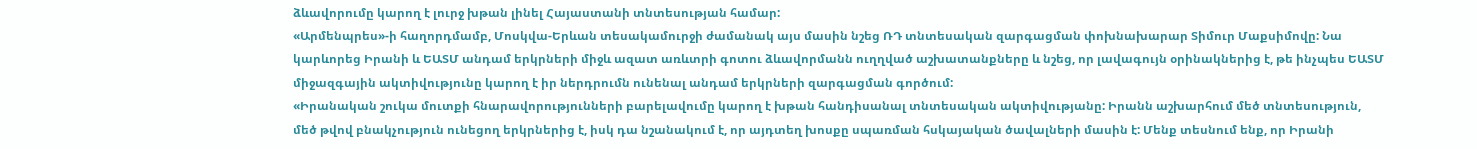ձևավորումը կարող է լուրջ խթան լինել Հայաստանի տնտեսության համար:
«Արմենպրես»-ի հաղորդմամբ, Մոսկվա-Երևան տեսակամուրջի ժամանակ այս մասին նշեց ՌԴ տնտեսական զարգացման փոխնախարար Տիմուր Մաքսիմովը: Նա կարևորեց Իրանի և ԵԱՏՄ անդամ երկրների միջև ազատ առևտրի գոտու ձևավորմանն ուղղված աշխատանքները և նշեց, որ լավագույն օրինակներից է, թե ինչպես ԵԱՏՄ միջազգային ակտիվությունը կարող է իր ներդրումն ունենալ անդամ երկրների զարգացման գործում:
«Իրանական շուկա մուտքի հնարավորությունների բարելավումը կարող է խթան հանդիսանալ տնտեսական ակտիվությանը: Իրանն աշխարհում մեծ տնտեսություն, մեծ թվով բնակչություն ունեցող երկրներից է, իսկ դա նշանակում է, որ այդտեղ խոսքը սպառման հսկայական ծավալների մասին է: Մենք տեսնում ենք, որ Իրանի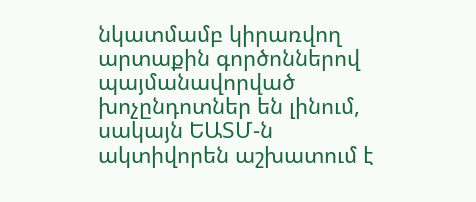նկատմամբ կիրառվող արտաքին գործոններով պայմանավորված խոչընդոտներ են լինում, սակայն ԵԱՏՄ-ն ակտիվորեն աշխատում է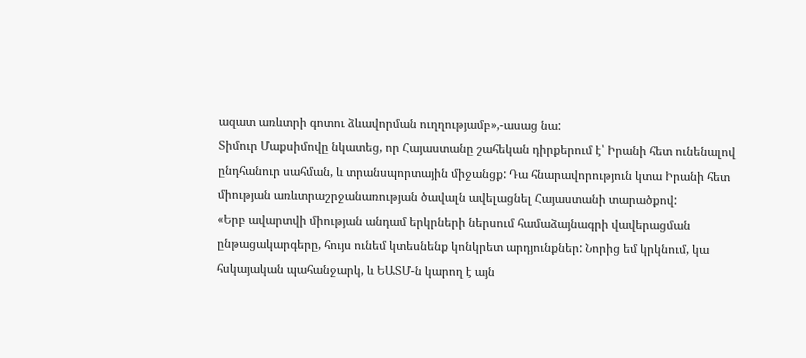ազատ առևտրի գոտու ձևավորման ուղղությամբ»,-ասաց նա:
Տիմուր Մաքսիմովը նկատեց, որ Հայաստանը շահեկան դիրքերում է՝ Իրանի հետ ունենալով ընդհանուր սահման, և տրանսպորտային միջանցք: Դա հնարավորություն կտա Իրանի հետ միության առևտրաշրջանառության ծավալն ավելացնել Հայաստանի տարածքով:
«Երբ ավարտվի միության անդամ երկրների ներսում համաձայնագրի վավերացման ընթացակարգերը, հույս ունեմ կտեսնենք կոնկրետ արդյունքներ: Նորից եմ կրկնում, կա հսկայական պահանջարկ, և ԵԱՏՄ-ն կարող է այն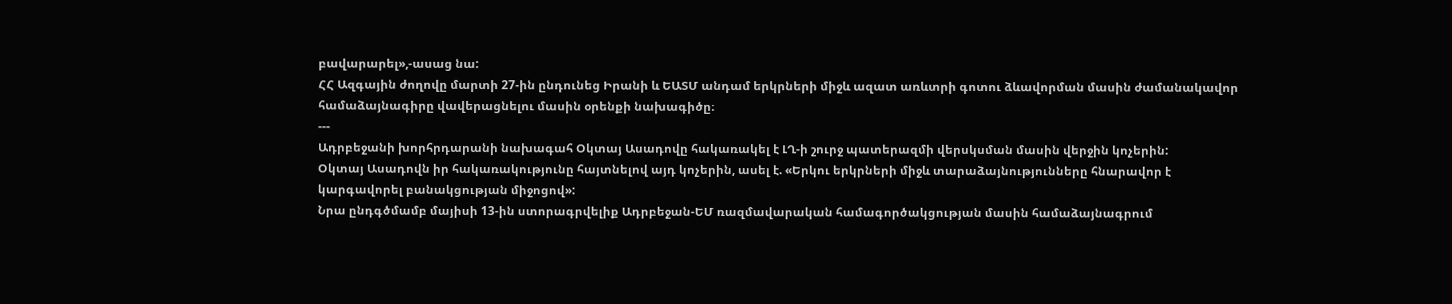բավարարել»,-ասաց նա:
ՀՀ Ազգային ժողովը մարտի 27-ին ընդունեց Իրանի և ԵԱՏՄ անդամ երկրների միջև ազատ առևտրի գոտու ձևավորման մասին ժամանակավոր համաձայնագիրը վավերացնելու մասին օրենքի նախագիծը։
---
Ադրբեջանի խորհրդարանի նախագահ Օկտայ Ասադովը հակառակել է ԼՂ-ի շուրջ պատերազմի վերսկսման մասին վերջին կոչերին:
Օկտայ Ասադովն իր հակառակությունը հայտնելով այդ կոչերին, ասել է. «Երկու երկրների միջև տարաձայնությունները հնարավոր է կարգավորել բանակցության միջոցով»:
Նրա ընդգծմամբ մայիսի 13-ին ստորագրվելիք Ադրբեջան-ԵՄ ռազմավարական համագործակցության մասին համաձայնագրում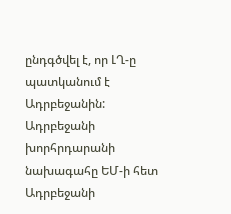ընդգծվել է, որ ԼՂ-ը պատկանում է Ադրբեջանին:
Ադրբեջանի խորհրդարանի նախագահը ԵՄ-ի հետ Ադրբեջանի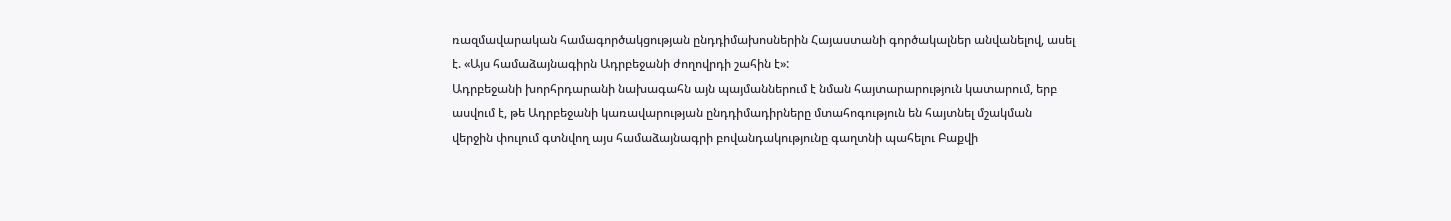ռազմավարական համագործակցության ընդդիմախոսներին Հայաստանի գործակալներ անվանելով, ասել է. «Այս համաձայնագիրն Ադրբեջանի ժողովրդի շահին է»:
Ադրբեջանի խորհրդարանի նախագահն այն պայմաններում է նման հայտարարություն կատարում, երբ ասվում է, թե Ադրբեջանի կառավարության ընդդիմադիրները մտահոգություն են հայտնել մշակման վերջին փուլում գտնվող այս համաձայնագրի բովանդակությունը գաղտնի պահելու Բաքվի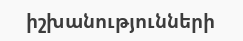իշխանությունների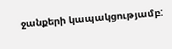ջանքերի կապակցությամբ: